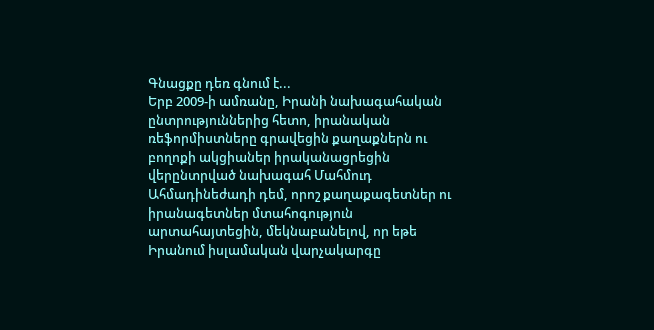Գնացքը դեռ գնում է...
Երբ 2009-ի ամռանը, Իրանի նախագահական ընտրություններից հետո, իրանական ռեֆորմիստները գրավեցին քաղաքներն ու բողոքի ակցիաներ իրականացրեցին վերընտրված նախագահ Մահմուդ Ահմադինեժադի դեմ, որոշ քաղաքագետներ ու իրանագետներ մտահոգություն արտահայտեցին, մեկնաբանելով, որ եթե Իրանում իսլամական վարչակարգը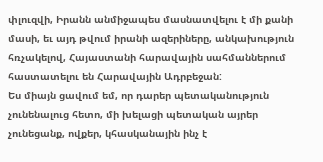փլուզվի, Իրանն անմիջապես մասնատվելու է մի քանի մասի, եւ այդ թվում իրանի ազերիները, անկախություն հռչակելով, Հայաստանի հարավային սահմաններում հաստատելու են Հարավային Ադրբեջան:
Ես միայն ցավում եմ, որ դարեր պետականություն չունենալուց հետո, մի խելացի պետական այրեր չունեցանք, ովքեր, կհասկանային ինչ է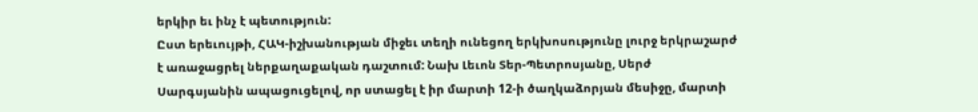երկիր եւ ինչ է պետություն:
Ըստ երեւույթի, ՀԱԿ-իշխանության միջեւ տեղի ունեցող երկխոսությունը լուրջ երկրաշարժ է առաջացրել ներքաղաքական դաշտում: Նախ Լեւոն Տեր-Պետրոսյանը, Սերժ Սարգսյանին ապացուցելով, որ ստացել է իր մարտի 12-ի ծաղկաձորյան մեսիջը, մարտի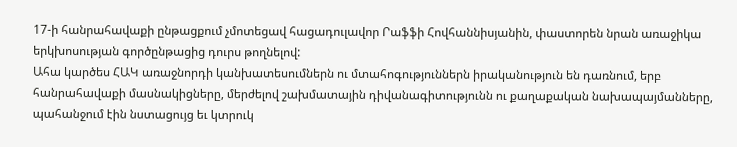17-ի հանրահավաքի ընթացքում չմոտեցավ հացադուլավոր Րաֆֆի Հովհաննիսյանին, փաստորեն նրան առաջիկա երկխոսության գործընթացից դուրս թողնելով:
Ահա կարծես ՀԱԿ առաջնորդի կանխատեսումներն ու մտահոգություններն իրականություն են դառնում, երբ հանրահավաքի մասնակիցները, մերժելով շախմատային դիվանագիտությունն ու քաղաքական նախապայմանները, պահանջում էին նստացույց եւ կտրուկ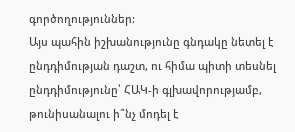գործողություններ:
Այս պահին իշխանությունը գնդակը նետել է ընդդիմության դաշտ, ու հիմա պիտի տեսնել ընդդիմությունը՝ ՀԱԿ-ի գլխավորությամբ, թունիսանալու ի՞նչ մոդել է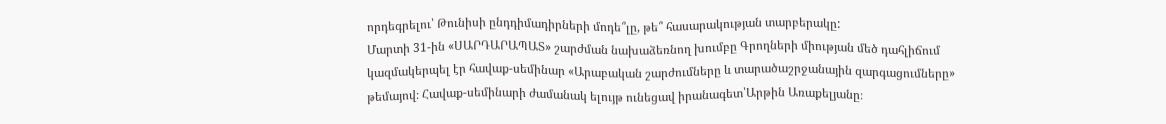որդեգրելու՝ Թունիսի ընդդիմադիրների մոդե՞լը, թե՞ հասարակության տարբերակը:
Մարտի 31-ին «ՍԱՐԴԱՐԱՊԱՏ» շարժման նախաձեռնող խումբը Գրողների միության մեծ դահլիճում կազմակերպել էր հավաք-սեմինար «Արաբական շարժումները և տարածաշրջանային զարգացումները» թեմայով։ Հավաք-սեմինարի ժամանակ ելույթ ունեցավ իրանագետ՝Արթին Առաքելյանը։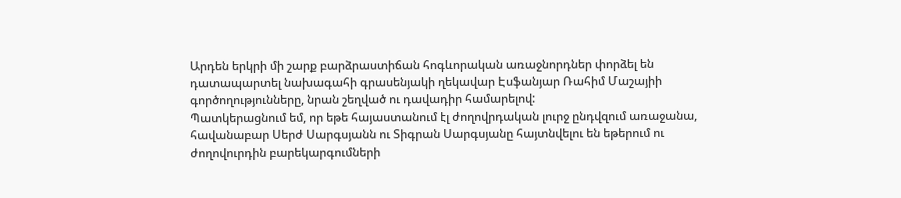Արդեն երկրի մի շարք բարձրաստիճան հոգևորական առաջնորդներ փորձել են դատապարտել նախագահի գրասենյակի ղեկավար Էսֆանյար Ռահիմ Մաշայիի գործողությունները, նրան շեղված ու դավադիր համարելով:
Պատկերացնում եմ, որ եթե հայաստանում էլ ժողովրդական լուրջ ընդվզում առաջանա, հավանաբար Սերժ Սարգսյանն ու Տիգրան Սարգսյանը հայտնվելու են եթերում ու ժողովուրդին բարեկարգումների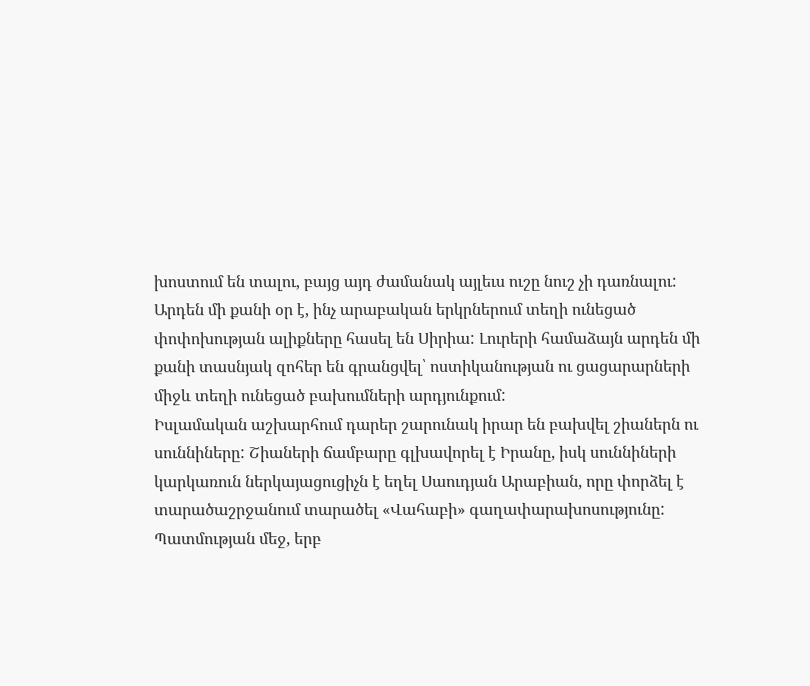խոստում են տալու, բայց այդ ժամանակ այլեւս ուշը նուշ չի դառնալու:
Արդեն մի քանի օր է, ինչ արաբական երկրներում տեղի ունեցած փոփոխության ալիքները հասել են Սիրիա: Լուրերի համաձայն արդեն մի քանի տասնյակ զոհեր են գրանցվել՝ ոստիկանության ու ցացարարների միջև տեղի ունեցած բախումների արդյունքում:
Իսլամական աշխարհում դարեր շարունակ իրար են բախվել շիաներն ու սուննիները: Շիաների ճամբարը գլխավորել է Իրանը, իսկ սուննիների կարկառուն ներկայացուցիչն է եղել Սաուդյան Արաբիան, որը փորձել է տարածաշրջանում տարածել «Վահաբի» գաղափարախոսությունը:
Պատմության մեջ, երբ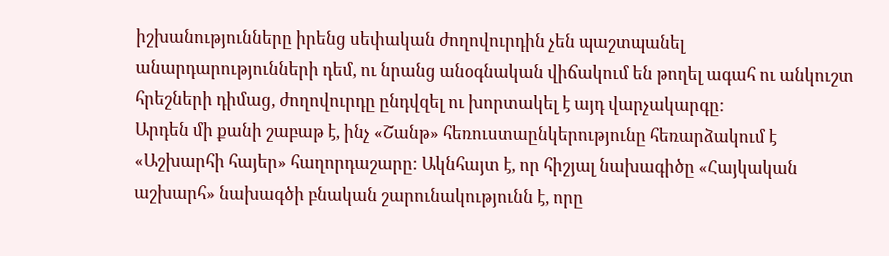իշխանությունները իրենց սեփական ժողովուրդին չեն պաշտպանել անարդարությունների դեմ, ու նրանց անօգնական վիճակում են թողել ագահ ու անկուշտ հրեշների դիմաց, ժողովուրդը ընդվզել ու խորտակել է այդ վարչակարգը:
Արդեն մի քանի շաբաթ է, ինչ «Շանթ» հեռուստաընկերությունը հեռարձակում է «Աշխարհի հայեր» հաղորդաշարը: Ակնհայտ է, որ հիշյալ նախագիծը «Հայկական աշխարհ» նախագծի բնական շարունակությունն է, որը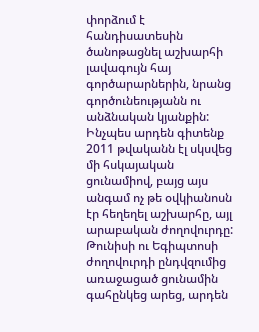փորձում է հանդիսատեսին ծանոթացնել աշխարհի լավագույն հայ գործարարներին, նրանց գործունեությանն ու անձնական կյանքին:
Ինչպես արդեն գիտենք 2011 թվականն էլ սկսվեց մի հսկայական ցունամիով, բայց այս անգամ ոչ թե օվկիանոսն էր հեղեղել աշխարհը, այլ արաբական ժողովուրդը: Թունիսի ու Եգիպտոսի ժողովուրդի ընդվզումից առաջացած ցունամին գահընկեց արեց, արդեն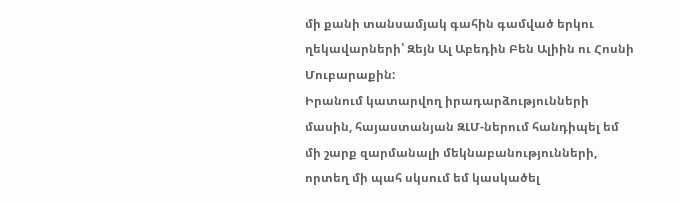մի քանի տանսամյակ գահին գամված երկու ղեկավարների՝ Զեյն Ալ Աբեդին Բեն Ալիին ու Հոսնի Մուբարաքին:
Իրանում կատարվող իրադարձությունների մասին, հայաստանյան ԶԼՄ-ներում հանդիպել եմ մի շարք զարմանալի մեկնաբանությունների, որտեղ մի պահ սկսում եմ կասկածել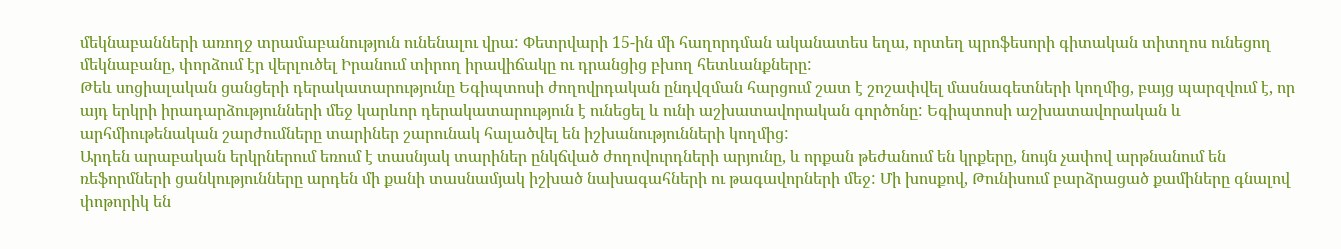մեկնաբանների առողջ տրամաբանություն ունենալու վրա: Փետրվարի 15-ին մի հաղորդման ականատես եղա, որտեղ պրոֆեսորի գիտական տիտղոս ունեցող մեկնաբանը, փորձում էր վերլուծել Իրանում տիրող իրավիճակը ու դրանցից բխող հետևանքները:
Թեև սոցիալական ցանցերի դերակատարությունը Եգիպտոսի ժողովրդական ընդվզման հարցում շատ է շոշափվել մասնագետների կողմից, բայց պարզվում է, որ այդ երկրի իրադարձությունների մեջ կարևոր դերակատարություն է ունեցել և ունի աշխատավորական գործոնը: Եգիպտոսի աշխատավորական և արհմիութենական շարժումները տարիներ շարունակ հալածվել են իշխանությունների կողմից:
Արդեն արաբական երկրներում եռում է տասնյակ տարիներ ընկճված ժողովուրդների արյունը, և որքան թեժանում են կրքերը, նույն չափով արթնանում են ռեֆորմների ցանկությունները արդեն մի քանի տասնամյակ իշխած նախագահների ու թագավորների մեջ: Մի խոսքով, Թունիսում բարձրացած քամիները գնալով փոթորիկ են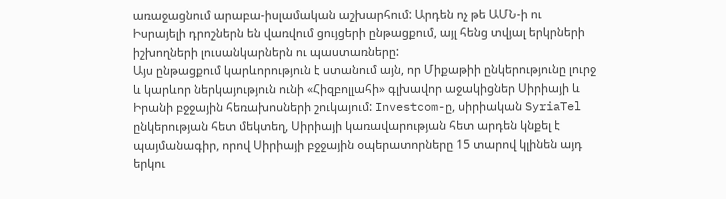առաջացնում արաբա-իսլամական աշխարհում: Արդեն ոչ թե ԱՄՆ-ի ու Իսրայելի դրոշներն են վառվում ցույցերի ընթացքում, այլ հենց տվյալ երկրների իշխողների լուսանկարներն ու պաստառները:
Այս ընթացքում կարևորություն է ստանում այն, որ Միքաթիի ընկերությունը լուրջ և կարևոր ներկայություն ունի «Հիզբոլլահի» գլխավոր աջակիցներ Սիրիայի և Իրանի բջջային հեռախոսների շուկայում: Investcom-ը, սիրիական SyriaTel ընկերության հետ մեկտեղ, Սիրիայի կառավարության հետ արդեն կնքել է պայմանագիր, որով Սիրիայի բջջային օպերատորները 15 տարով կլինեն այդ երկու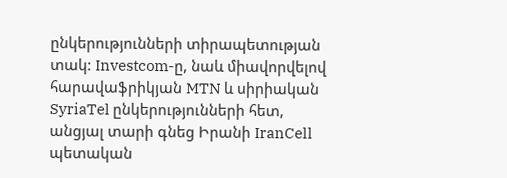ընկերությունների տիրապետության տակ: Investcom-ը, նաև միավորվելով հարավաֆրիկյան MTN և սիրիական SyriaTel ընկերությունների հետ, անցյալ տարի գնեց Իրանի IranCell պետական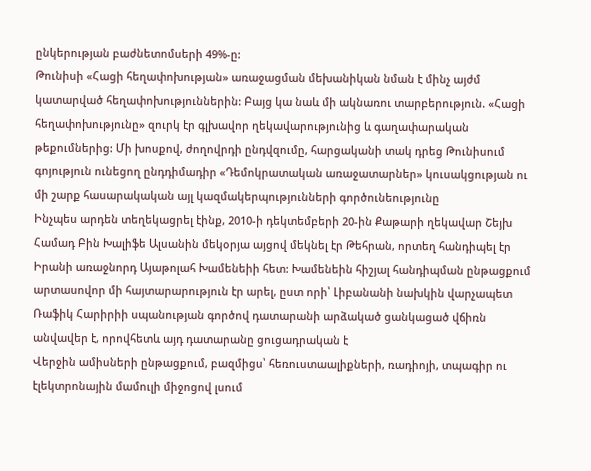ընկերության բաժնետոմսերի 49%-ը:
Թունիսի «Հացի հեղափոխության» առաջացման մեխանիկան նման է մինչ այժմ կատարված հեղափոխություններին: Բայց կա նաև մի ակնառու տարբերություն. «Հացի հեղափոխությունը» զուրկ էր գլխավոր ղեկավարությունից և գաղափարական թեքումներից: Մի խոսքով, ժողովրդի ընդվզումը, հարցականի տակ դրեց Թունիսում գոյություն ունեցող ընդդիմադիր «Դեմոկրատական առաջատարներ» կուսակցության ու մի շարք հասարակական այլ կազմակերպությունների գործունեությունը
Ինչպես արդեն տեղեկացրել էինք, 2010-ի դեկտեմբերի 20-ին Քաթարի ղեկավար Շեյխ Համադ Բին Խալիֆե Ալսանին մեկօրյա այցով մեկնել էր Թեհրան, որտեղ հանդիպել էր Իրանի առաջնորդ Այաթոլահ Խամենեիի հետ: Խամենեին հիշյալ հանդիպման ընթացքում արտասովոր մի հայտարարություն էր արել, ըստ որի՝ Լիբանանի նախկին վարչապետ Ռաֆիկ Հարիրիի սպանության գործով դատարանի արձակած ցանկացած վճիռն անվավեր է, որովհետև այդ դատարանը ցուցադրական է
Վերջին ամիսների ընթացքում, բազմիցս՝ հեռուստաալիքների, ռադիոյի, տպագիր ու էլեկտրոնային մամուլի միջոցով լսում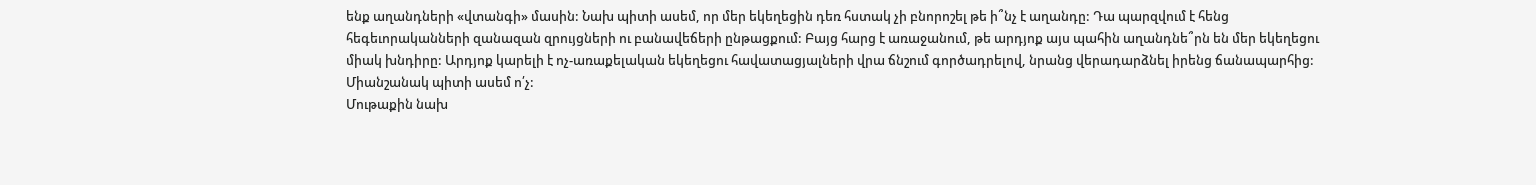ենք աղանդների «վտանգի» մասին: Նախ պիտի ասեմ, որ մեր եկեղեցին դեռ հստակ չի բնորոշել թե ի՞նչ է աղանդը: Դա պարզվում է հենց հեգեւորականների զանազան զրույցների ու բանավեճերի ընթացքում: Բայց հարց է առաջանում, թե արդյոք այս պահին աղանդնե՞րն են մեր եկեղեցու միակ խնդիրը: Արդյոք կարելի է ոչ-առաքելական եկեղեցու հավատացյալների վրա ճնշում գործադրելով, նրանց վերադարձնել իրենց ճանապարհից: Միանշանակ պիտի ասեմ ո՛չ:
Մութաքին նախ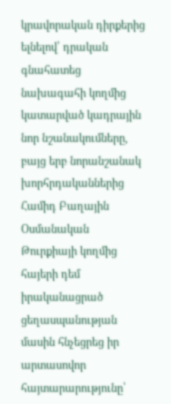կրավորական դիրքերից ելնելով՝ դրական գնահատեց նախագահի կողմից կատարված կադրային նոր նշանակումները, բայց երբ նորանշանակ խորհրդականներից Համիդ Բաղային Օսմանական Թուրքիայի կողմից հայերի դեմ իրականացրած ցեղասպանության մասին հնչեցրեց իր արտասովոր հայտարարությունը՝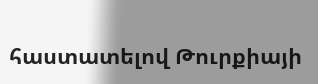հաստատելով Թուրքիայի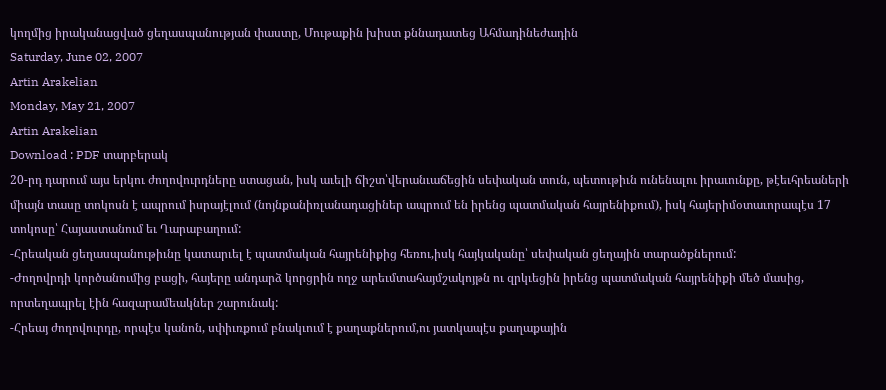կողմից իրականացված ցեղասպանության փաստը, Մութաքին խիստ քննադատեց Ահմադինեժադին
Saturday, June 02, 2007
Artin Arakelian
Monday, May 21, 2007
Artin Arakelian
Download : PDF տարբերակ
20-րդ դարում այս երկու ժողովուրդները ստացան, իսկ աւելի ճիշտ՝վերանւաճեցին սեփական տուն, պետութիւն ունենալու իրաւունքը, թէեւհրեաների միայն տասը տոկոսն է ապրում իսրայէլում (նոյնքանիռլանադացիներ ապրում են իրենց պատմական հայրենիքում), իսկ հայերիմօտաւորապէս 17 տոկոսը՝ Հայաստանում եւ Ղարաբաղում:
-Հրեական ցեղասպանութիւնը կատարւել է պատմական հայրենիքից հեռու,իսկ հայկականը՝ սեփական ցեղային տարածքներում:
-Ժողովրդի կործանումից բացի, հայերը անդարձ կորցրին ողջ արեւմտահայմշակոյթն ու զրկւեցին իրենց պատմական հայրենիքի մեծ մասից, որտեղապրել էին հազարամեակներ շարունակ:
-Հրեայ ժողովուրդը, որպէս կանոն, սփիւռքում բնակւում է քաղաքներում,ու յատկապէս քաղաքային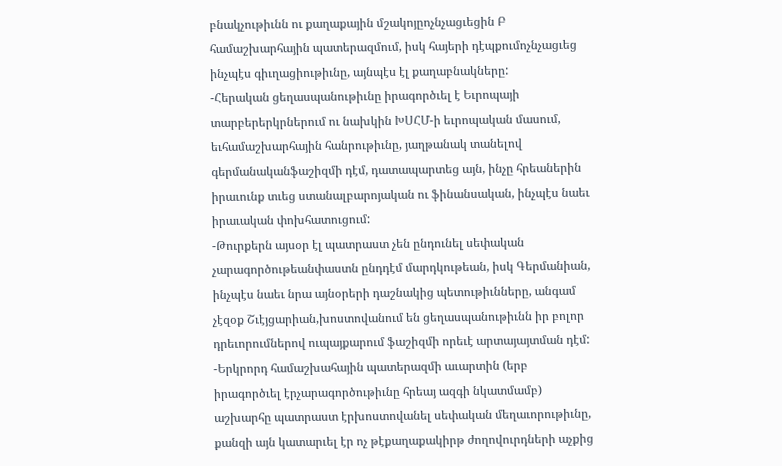բնակչութիւնն ու քաղաքային մշակոյըոչնչացւեցին Բ համաշխարհային պատերազմում, իսկ հայերի դէպքումոչնչացւեց ինչպէս գիւղացիութիւնը, այնպէս էլ քաղաբնակները:
-Հերական ցեղասպանութիւնը իրագործւել է Եւրոպայի տարբերերկրներում ու նախկին ԽՍՀՄ-ի եւրոպական մասում, եւհամաշխարհային հանրութիւնը, յաղթանակ տանելով գերմանականֆաշիզմի դէմ, դատապարտեց այն, ինչը հրեաներին իրաւունք տւեց ստանալբարոյական ու ֆինանսական, ինչպէս նաեւ իրաւական փոխհատուցում:
-Թուրքերն այսօր էլ պատրաստ չեն ընդունել սեփական չարագործութեանփաստն ընդդէմ մարդկութեան, իսկ Գերմանիան, ինչպէս նաեւ նրա այնօրերի դաշնակից պետութիւնները, անգամ չէզօք Շւէյցարիան,խոստովանում են ցեղասպանութիւնն իր բոլոր դրեւորումներով ուպայքարում ֆաշիզմի որեւէ արտայայտման դէմ:
-Երկրորդ համաշխահային պատերազմի աւարտին (երբ իրագործւել էրչարագործութիւնը հրեայ ազգի նկատմամբ) աշխարհը պատրաստ էրխոստովանել սեփական մեղաւորութիւնը, քանզի այն կատարւել էր ոչ թէքաղաքակիրթ ժողովուրդների աչքից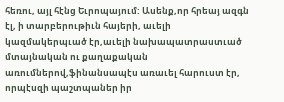հեռու, այլ հէնց Եւրոպայում: Ասենք,որ հրեայ ազգն էլ, ի տարբերութիւն հայերի, աւելի կազմակերպւած էր,աւելի նախապատրաստւած մտայնական ու քաղաքական առումներով,ֆինանսապէս առաւել հարուստ էր, որպէսզի պաշտպաներ իր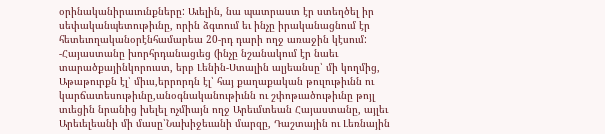օրինականիրաւունքները: Աւելին, նա պատրաստ էր ստեղծել իր սեփականպետութիւնը, որին ձգտում եւ ինչը իրականացնում էր հետեւողականօրէնհամարեա 20-րդ դարի ողջ առաջին կէսում:
-Հայաստանը խորհրդանացւեց (ինչը նշանակում էր նաեւ տարածքայինկորուստ, երբ Լենին-Ստալին ալյեանսը՝ մի կողմից, Աթաթուրքն էլ՝ միւս,երրորդն էլ՝ հայ քաղաքական թուլութիւնն ու կարճատեսութիւնը,անօգնականութիւնն ու շփոթւածութիւնը թոյլ տւեցին նրանից խելել ոչմիայն ողջ Արեւմտեան Հայաստանը, այլեւ Արեւելեանի մի մասը՝Նախիջեւանի մարզը, Դաշտային ու Լեռնային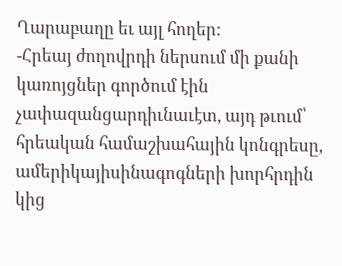Ղարաբաղը եւ այլ հողեր:
-Հրեայ ժողովրդի ներսում մի քանի կառոյցներ գործում էին չափազանցարդիւնաւէտ, այդ թւում՝ հրեական համաշխահային կոնգրեսը, ամերիկայիսինագոգների խորհրդին կից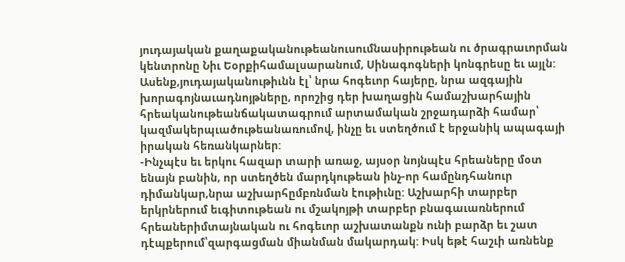յուդայական քաղաքականութեանուսումնասիրութեան ու ծրագրաւորման կենտրոնը Նիւ Եօրքիհամալսարանում, Սինագոգների կոնգրեսը եւ այլն: Ասենք,յուդայականութիւնն էլ՝ նրա հոգեւոր հայերը, նրա ազգային խորագոյնաւադնոյթները, որոշից դեր խաղացին համաշխարհային հրեականութեանճակատագրում արտամական շրջադարձի համար՝ կազմակերպւածութեանառումով, ինչը եւ ստեղծում է երջանիկ ապագայի իրական հեռանկարներ:
-Ինչպէս եւ երկու հազար տարի առաջ, այսօր նոյնպէս հրեաները մօտ ենայն բանին, որ ստեղծեն մարդկութեան ինչ-որ համընդհանուր դիմանկար,նրա աշխարհըմբռնման էութիւնը: Աշխարհի տարբեր երկրներում եւգիտութեան ու մշակոյթի տարբեր բնագաւառներում հրեաներիմտայնական ու հոգեւոր աշխատանքն ունի բարձր եւ շատ դէպքերում՝զարգացման միանման մակարդակ: Իսկ եթէ հաշւի առնենք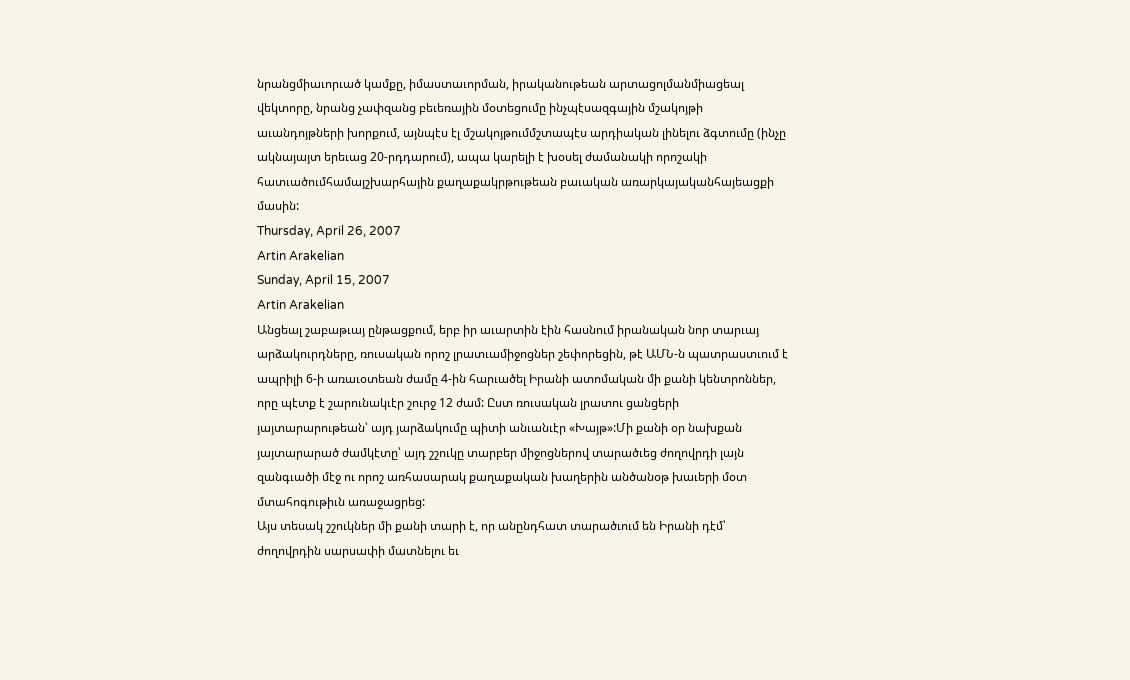նրանցմիաւորւած կամքը, իմաստաւորման, իրականութեան արտացոլմանմիացեալ վեկտորը, նրանց չափզանց բեւեռային մօտեցումը ինչպէսազգային մշակոյթի աւանդոյթների խորքում, այնպէս էլ մշակոյթումմշտապէս արդիական լինելու ձգտումը (ինչը ակնայայտ երեւաց 20-րդդարում), ապա կարելի է խօսել ժամանակի որոշակի հատւածումհամայշխարհային քաղաքակրթութեան բաւական առարկայականհայեացքի մասին:
Thursday, April 26, 2007
Artin Arakelian
Sunday, April 15, 2007
Artin Arakelian
Անցեալ շաբաթւայ ընթացքում, երբ իր աւարտին էին հասնում իրանական նոր տարւայ արձակուրդները, ռուսական որոշ լրատւամիջոցներ շեփորեցին, թէ ԱՄՆ-ն պատրաստւում է ապրիլի 6-ի առաւօտեան ժամը 4-ին հարւածել Իրանի ատոմական մի քանի կենտրոններ, որը պէտք է շարունակւէր շուրջ 12 ժամ: Ըստ ռուսական լրատու ցանցերի յայտարարութեան՝ այդ յարձակումը պիտի անւանւէր «Խայթ»:Մի քանի օր նախքան յայտարարած ժամկէտը՝ այդ շշուկը տարբեր միջոցներով տարածւեց ժողովրդի լայն զանգւածի մէջ ու որոշ առհասարակ քաղաքական խաղերին անծանօթ խաւերի մօտ մտահոգութիւն առաջացրեց:
Այս տեսակ շշուկներ մի քանի տարի է, որ անընդհատ տարածւում են Իրանի դէմ՝ ժողովրդին սարսափի մատնելու եւ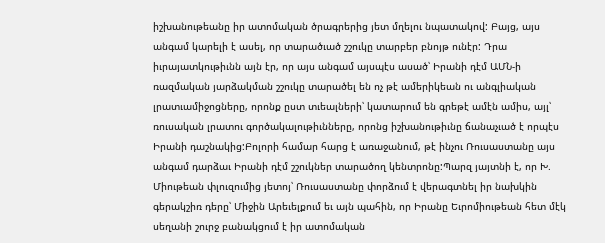իշխանութեանը իր ատոմական ծրագրերից յետ մղելու նպատակով: Բայց, այս անգամ կարելի է ասել, որ տարածւած շշուկը տարբեր բնոյթ ունէր: Դրա իւրայատկութիւնն այն էր, որ այս անգամ այսպէս ասած՝ Իրանի դէմ ԱՄՆ-ի ռազմական յարձակման շշուկը տարածել են ոչ թէ ամերիկեան ու անգլիական լրատւամիջոցները, որոնք ըստ տւեալների՝ կատարում են գրեթէ ամէն ամիս, այլ՝ ռուսական լրատու գործակալութիւնները, որոնց իշխանութիւնը ճանաչւած է որպէս Իրանի դաշնակից:Բոլորի համար հարց է առաջանում, թէ ինչու Ռուսաստանը այս անգամ դարձաւ Իրանի դէմ շշուկներ տարածող կենտրոնը:Պարզ յայտնի է, որ Խ. Միութեան փլուզումից յետոյ՝ Ռուսաստանը փորձում է վերագտնել իր նախկին գերակշիռ դերը՝ Միջին Արեւելքում եւ այն պահին, որ Իրանը Եւրոմիութեան հետ մէկ սեղանի շուրջ բանակցում է իր ատոմական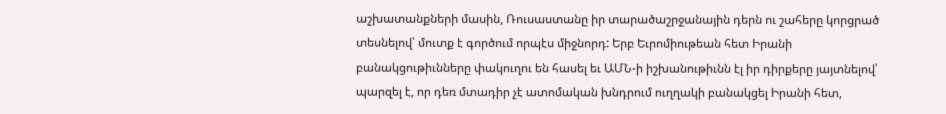աշխատանքների մասին, Ռուսաստանը իր տարածաշրջանային դերն ու շահերը կորցրած տեսնելով՝ մուտք է գործում որպէս միջնորդ: Երբ Եւրոմիութեան հետ Իրանի բանակցութիւնները փակուղու են հասել եւ ԱՄՆ-ի իշխանութիւնն էլ իր դիրքերը յայտնելով՝ պարզել է, որ դեռ մտադիր չէ ատոմական խնդրում ուղղակի բանակցել Իրանի հետ,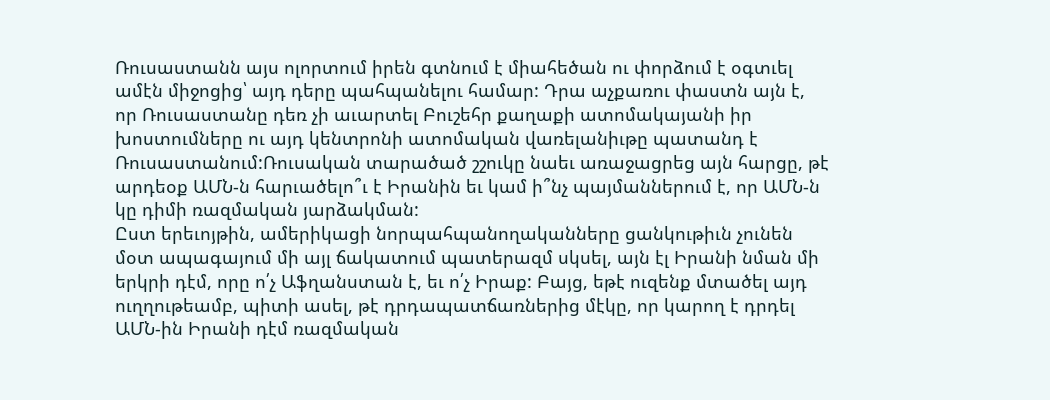Ռուսաստանն այս ոլորտում իրեն գտնում է միահեծան ու փորձում է օգտւել ամէն միջոցից՝ այդ դերը պահպանելու համար: Դրա աչքառու փաստն այն է, որ Ռուսաստանը դեռ չի աւարտել Բուշեհր քաղաքի ատոմակայանի իր խոստումները ու այդ կենտրոնի ատոմական վառելանիւթը պատանդ է Ռուսաստանում:Ռուսական տարածած շշուկը նաեւ առաջացրեց այն հարցը, թէ արդեօք ԱՄՆ-ն հարւածելո՞ւ է Իրանին եւ կամ ի՞նչ պայմաններում է, որ ԱՄՆ-ն կը դիմի ռազմական յարձակման:
Ըստ երեւոյթին, ամերիկացի նորպահպանողականները ցանկութիւն չունեն մօտ ապագայում մի այլ ճակատում պատերազմ սկսել, այն էլ Իրանի նման մի երկրի դէմ, որը ո՛չ Աֆղանստան է, եւ ո՛չ Իրաք: Բայց, եթէ ուզենք մտածել այդ ուղղութեամբ, պիտի ասել, թէ դրդապատճառներից մէկը, որ կարող է դրդել ԱՄՆ-ին Իրանի դէմ ռազմական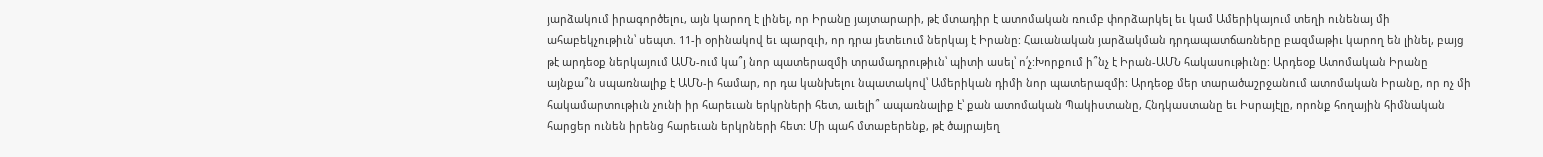յարձակում իրագործելու, այն կարող է լինել, որ Իրանը յայտարարի, թէ մտադիր է ատոմական ռումբ փորձարկել եւ կամ Ամերիկայում տեղի ունենայ մի ահաբեկչութիւն՝ սեպտ. 11-ի օրինակով եւ պարզւի, որ դրա յետեւում ներկայ է Իրանը: Հաւանական յարձակման դրդապատճառները բազմաթիւ կարող են լինել, բայց թէ արդեօք ներկայում ԱՄՆ-ում կա՞յ նոր պատերազմի տրամադրութիւն՝ պիտի ասել՝ ո՛չ:Խորքում ի՞նչ է Իրան-ԱՄՆ հակասութիւնը: Արդեօք Ատոմական Իրանը այնքա՞ն սպառնալիք է ԱՄՆ-ի համար, որ դա կանխելու նպատակով՝ Ամերիկան դիմի նոր պատերազմի: Արդեօք մեր տարածաշրջանում ատոմական Իրանը, որ ոչ մի հակամարտութիւն չունի իր հարեւան երկրների հետ, աւելի՞ ապառնալիք է՝ քան ատոմական Պակիստանը, Հնդկաստանը եւ Իսրայէլը, որոնք հողային հիմնական հարցեր ունեն իրենց հարեւան երկրների հետ: Մի պահ մտաբերենք, թէ ծայրայեղ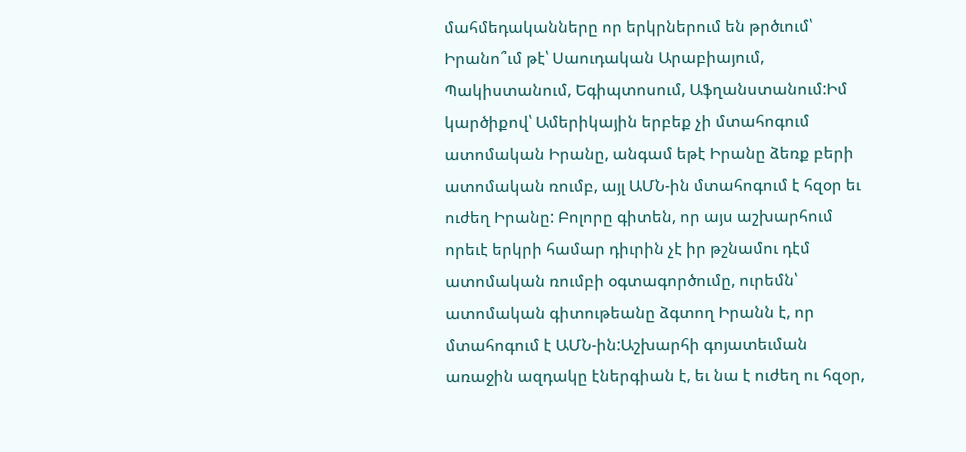մահմեդականները որ երկրներում են թրծւում՝ Իրանո՞ւմ թէ՝ Սաուդական Արաբիայում, Պակիստանում, Եգիպտոսում, Աֆղանստանում:Իմ կարծիքով՝ Ամերիկային երբեք չի մտահոգում ատոմական Իրանը, անգամ եթէ Իրանը ձեռք բերի ատոմական ռումբ, այլ ԱՄՆ-ին մտահոգում է հզօր եւ ուժեղ Իրանը: Բոլորը գիտեն, որ այս աշխարհում որեւէ երկրի համար դիւրին չէ իր թշնամու դէմ ատոմական ռումբի օգտագործումը, ուրեմն՝ ատոմական գիտութեանը ձգտող Իրանն է, որ մտահոգում է ԱՄՆ-ին:Աշխարհի գոյատեւման առաջին ազդակը էներգիան է, եւ նա է ուժեղ ու հզօր,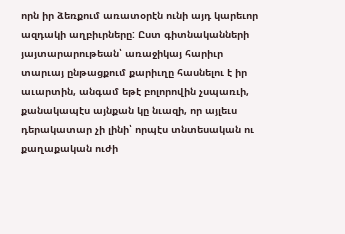որն իր ձեռքում առատօրէն ունի այդ կարեւոր ազդակի աղբիւրները: Ըստ գիտնականների յայտարարութեան՝ առաջիկայ հարիւր տարւայ ընթացքում քարիւղը հասնելու է իր աւարտին, անգամ եթէ բոլորովին չսպառւի, քանակապէս այնքան կը նւազի, որ այլեւս դերակատար չի լինի՝ որպէս տնտեսական ու քաղաքական ուժի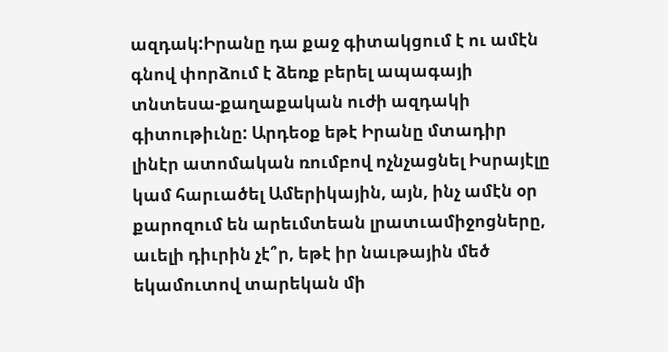ազդակ:Իրանը դա քաջ գիտակցում է ու ամէն գնով փորձում է ձեռք բերել ապագայի տնտեսա-քաղաքական ուժի ազդակի գիտութիւնը: Արդեօք եթէ Իրանը մտադիր լինէր ատոմական ռումբով ոչնչացնել Իսրայէլը կամ հարւածել Ամերիկային, այն, ինչ ամէն օր քարոզում են արեւմտեան լրատւամիջոցները, աւելի դիւրին չէ՞ր, եթէ իր նաւթային մեծ եկամուտով տարեկան մի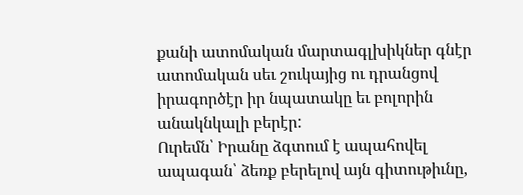քանի ատոմական մարտագլխիկներ գնէր ատոմական սեւ շուկայից ու դրանցով իրագործէր իր նպատակը եւ բոլորին անակնկալի բերէր:
Ուրեմն՝ Իրանը ձգտում է ապահովել ապագան՝ ձեռք բերելով այն գիտութիւնը,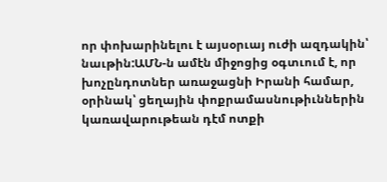որ փոխարինելու է այսօրւայ ուժի ազդակին՝ նաւթին:ԱՄՆ-ն ամէն միջոցից օգտւում է, որ խոչընդոտներ առաջացնի Իրանի համար, օրինակ՝ ցեղային փոքրամասնութիւններին կառավարութեան դէմ ոտքի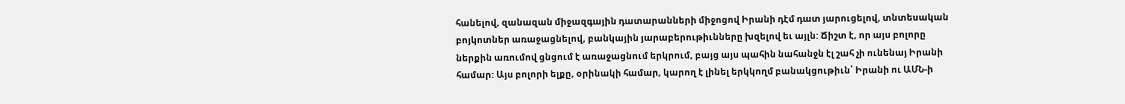հանելով, զանազան միջազգային դատարանների միջոցով Իրանի դէմ դատ յարուցելով, տնտեսական բոյկոտներ առաջացնելով, բանկային յարաբերութիւնները խզելով եւ այլն: Ճիշտ է, որ այս բոլորը ներքին առումով ցնցում է առաջացնում երկրում, բայց այս պահին նահանջն էլ շահ չի ունենայ Իրանի համար: Այս բոլորի ելքը, օրինակի համար, կարող է լինել երկկողմ բանակցութիւն՝ Իրանի ու ԱՄՆ-ի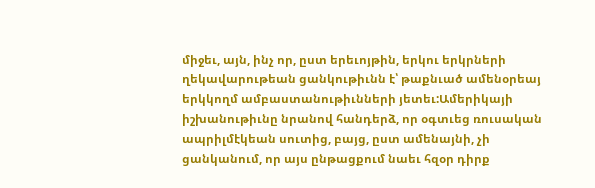միջեւ, այն, ինչ որ, ըստ երեւոյթին, երկու երկրների ղեկավարութեան ցանկութիւնն է՝ թաքնւած ամենօրեայ երկկողմ ամբաստանութիւնների յետեւ:Ամերիկայի իշխանութիւնը նրանով հանդերձ, որ օգտւեց ռուսական ապրիլմէկեան սուտից, բայց, ըստ ամենայնի, չի ցանկանում, որ այս ընթացքում նաեւ հզօր դիրք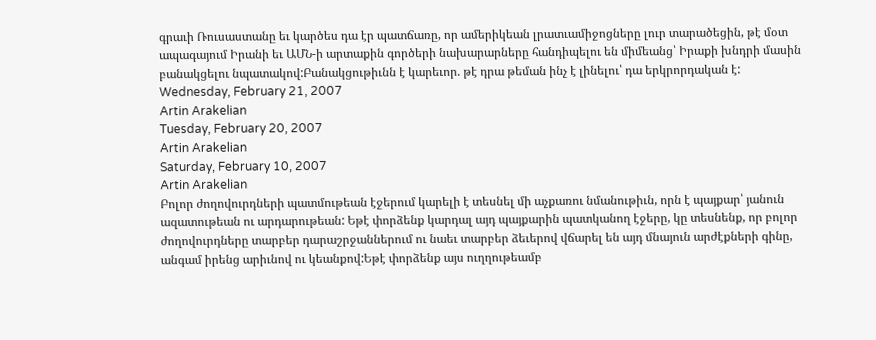գրաւի Ռուսաստանը եւ կարծես դա էր պատճառը, որ ամերիկեան լրատւամիջոցները լուր տարածեցին, թէ մօտ ապագայում Իրանի եւ ԱՄՆ-ի արտաքին գործերի նախարարները հանդիպելու են միմեանց՝ Իրաքի խնդրի մասին բանակցելու նպատակով:Բանակցութիւնն է կարեւոր. թէ դրա թեման ինչ է լինելու՝ դա երկրորդական է:
Wednesday, February 21, 2007
Artin Arakelian
Tuesday, February 20, 2007
Artin Arakelian
Saturday, February 10, 2007
Artin Arakelian
Բոլոր ժողովուրդների պատմութեան էջերում կարելի է տեսնել մի աչքառու նմանութիւն, որն է պայքար՝ յանուն ազատութեան ու արդարութեան: Եթէ փորձենք կարդալ այդ պայքարին պատկանող էջերը, կը տեսնենք, որ բոլոր ժողովուրդները տարբեր դարաշրջաններում ու նաեւ տարբեր ձեւերով վճարել են այդ մնայուն արժէքների գինը, անգամ իրենց արիւնով ու կեանքով:Եթէ փորձենք այս ուղղութեամբ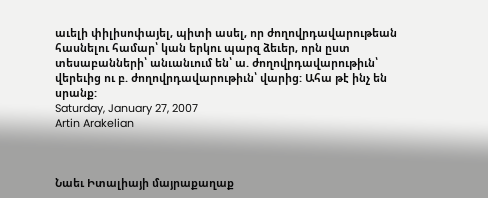աւելի փիլիսոփայել, պիտի ասել, որ ժողովրդավարութեան հասնելու համար՝ կան երկու պարզ ձեւեր, որն ըստ տեսաբանների՝ անւանւում են՝ ա. ժողովրդավարութիւն՝ վերեւից ու բ. ժողովրդավարութիւն՝ վարից: Ահա թէ ինչ են սրանք:
Saturday, January 27, 2007
Artin Arakelian



Նաեւ Իտալիայի մայրաքաղաք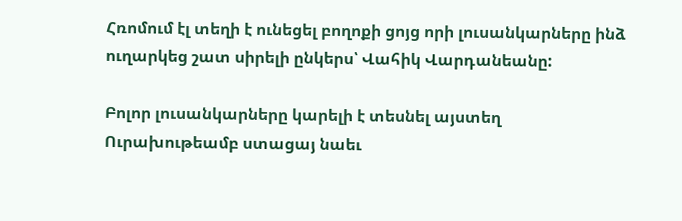Հռոմում էլ տեղի է ունեցել բողոքի ցոյց որի լուսանկարները ինձ ուղարկեց շատ սիրելի ընկերս՝ Վահիկ Վարդանեանը:

Բոլոր լուսանկարները կարելի է տեսնել այստեղ
Ուրախութեամբ ստացայ նաեւ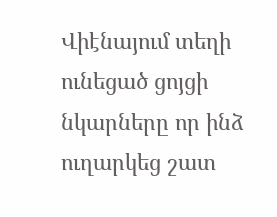Վիէնայում տեղի ունեցած ցոյցի նկարները որ ինձ ուղարկեց շատ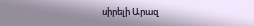սիրելի Արազ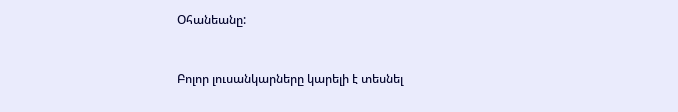Օհանեանը:


Բոլոր լուսանկարները կարելի է տեսնել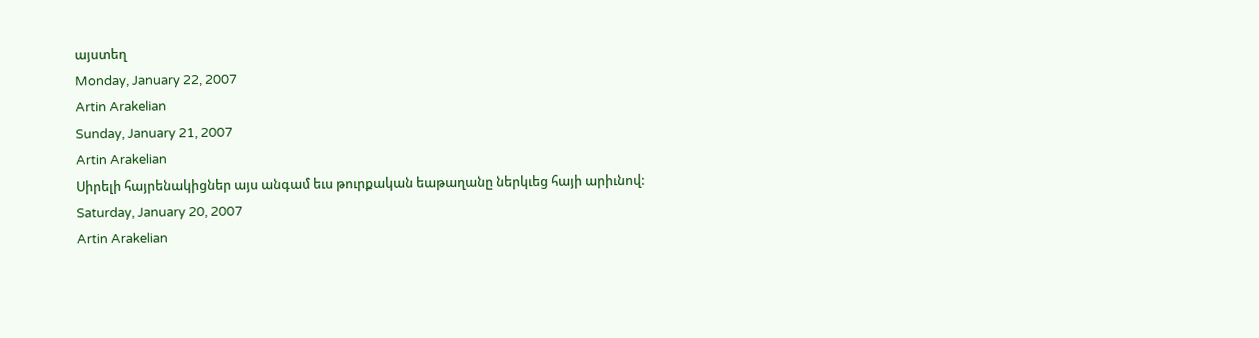այստեղ
Monday, January 22, 2007
Artin Arakelian
Sunday, January 21, 2007
Artin Arakelian
Սիրելի հայրենակիցներ այս անգամ եւս թուրքական եաթաղանը ներկւեց հայի արիւնով:
Saturday, January 20, 2007
Artin Arakelian